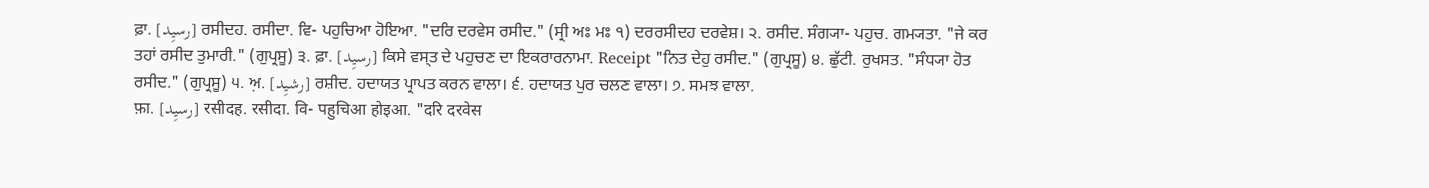ਫ਼ਾ. [رسیِد] ਰਸੀਦਹ. ਰਸੀਦਾ. ਵਿ- ਪਹੁਚਿਆ ਹੋਇਆ. "ਦਰਿ ਦਰਵੇਸ ਰਸੀਦ." (ਸ੍ਰੀ ਅਃ ਮਃ ੧) ਦਰਰਸੀਦਹ ਦਰਵੇਸ਼। ੨. ਰਸੀਦ. ਸੰਗ੍ਯਾ- ਪਹੁਚ. ਗਮ੍ਯਤਾ. "ਜੇ ਕਰ ਤਹਾਂ ਰਸੀਦ ਤੁਮਾਰੀ." (ਗੁਪ੍ਰਸੂ) ੩. ਫ਼ਾ. [رسیِد] ਕਿਸੇ ਵਸ੍ਤ ਦੇ ਪਹੁਚਣ ਦਾ ਇਕਰਾਰਨਾਮਾ. Receipt "ਨਿਤ ਦੇਹੁ ਰਸੀਦ." (ਗੁਪ੍ਰਸੂ) ੪. ਛੁੱਟੀ. ਰੁਖਸਤ. "ਸੰਧ੍ਯਾ ਹੋਤ ਰਸੀਦ." (ਗੁਪ੍ਰਸੂ) ੫. ਅ਼. [رشیِد] ਰਸ਼ੀਦ. ਹਦਾਯਤ ਪ੍ਰਾਪਤ ਕਰਨ ਵਾਲਾ। ੬. ਹਦਾਯਤ ਪੁਰ ਚਲਣ ਵਾਲਾ। ੭. ਸਮਝ ਵਾਲਾ.
फ़ा. [رسیِد] रसीदह. रसीदा. वि- पहुचिआ होइआ. "दरि दरवेस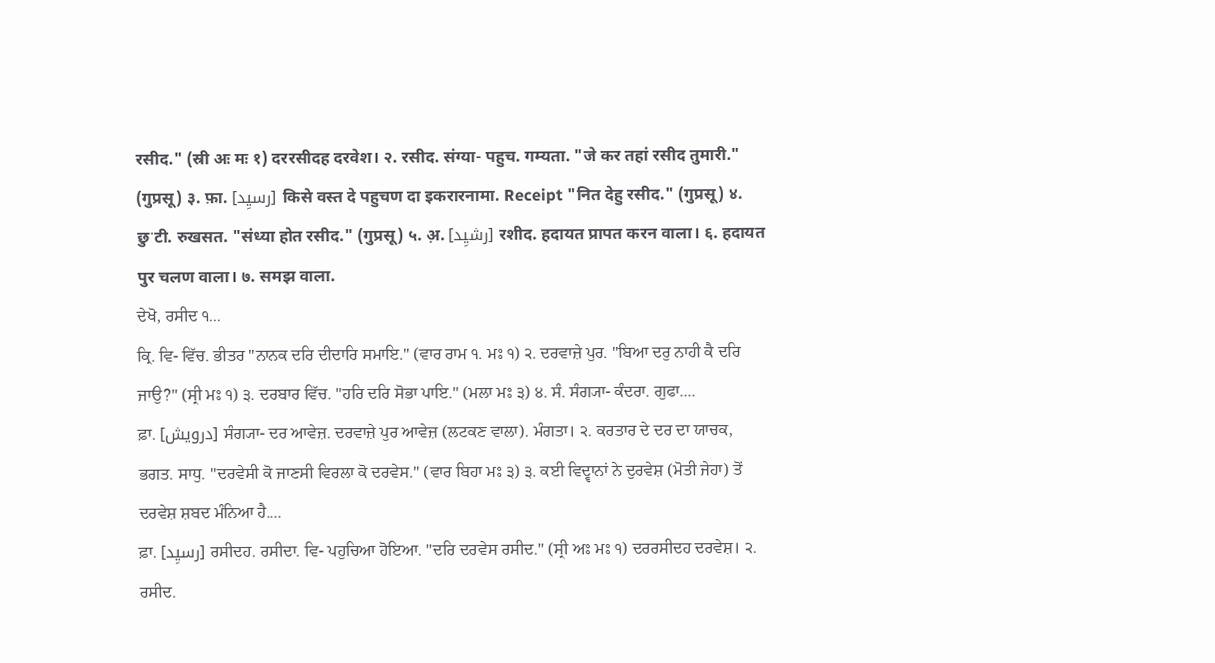रसीद." (स्री अः मः १) दररसीदह दरवेश। २. रसीद. संग्या- पहुच. गम्यता. "जे कर तहां रसीद तुमारी." (गुप्रसू) ३. फ़ा. [رسیِد] किसे वस्त दे पहुचण दा इकरारनामा. Receipt "नित देहु रसीद." (गुप्रसू) ४. छुॱटी. रुखसत. "संध्या होत रसीद." (गुप्रसू) ५. अ़. [رشیِد] रशीद. हदायत प्रापत करन वाला। ६. हदायत पुर चलण वाला। ७. समझ वाला.
ਦੇਖੋ, ਰਸੀਦ ੧...
ਕ੍ਰਿ. ਵਿ- ਵਿੱਚ. ਭੀਤਰ "ਨਾਨਕ ਦਰਿ ਦੀਦਾਰਿ ਸਮਾਇ." (ਵਾਰ ਰਾਮ ੧. ਮਃ ੧) ੨. ਦਰਵਾਜ਼ੇ ਪੁਰ. "ਬਿਆ ਦਰੁ ਨਾਹੀ ਕੈ ਦਰਿ ਜਾਉ?" (ਸ੍ਰੀ ਮਃ ੧) ੩. ਦਰਬਾਰ ਵਿੱਚ. "ਹਰਿ ਦਰਿ ਸੋਭਾ ਪਾਇ." (ਮਲਾ ਮਃ ੩) ੪. ਸੰ. ਸੰਗ੍ਯਾ- ਕੰਦਰਾ. ਗੁਫਾ....
ਫ਼ਾ. [درویش] ਸੰਗ੍ਯਾ- ਦਰ ਆਵੇਜ਼. ਦਰਵਾਜ਼ੇ ਪੁਰ ਆਵੇਜ਼ (ਲਟਕਣ ਵਾਲਾ). ਮੰਗਤਾ। ੨. ਕਰਤਾਰ ਦੇ ਦਰ ਦਾ ਯਾਚਕ, ਭਗਤ. ਸਾਧੁ. "ਦਰਵੇਸੀ ਕੋ ਜਾਣਸੀ ਵਿਰਲਾ ਕੋ ਦਰਵੇਸ." (ਵਾਰ ਬਿਹਾ ਮਃ ੩) ੩. ਕਈ ਵਿਦ੍ਵਾਨਾਂ ਨੇ ਦੁਰਵੇਸ਼ (ਮੋਤੀ ਜੇਹਾ) ਤੋਂ ਦਰਵੇਸ਼ ਸ਼ਬਦ ਮੰਨਿਆ ਹੈ....
ਫ਼ਾ. [رسیِد] ਰਸੀਦਹ. ਰਸੀਦਾ. ਵਿ- ਪਹੁਚਿਆ ਹੋਇਆ. "ਦਰਿ ਦਰਵੇਸ ਰਸੀਦ." (ਸ੍ਰੀ ਅਃ ਮਃ ੧) ਦਰਰਸੀਦਹ ਦਰਵੇਸ਼। ੨. ਰਸੀਦ.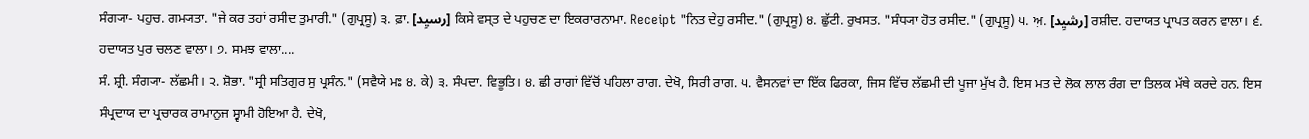ਸੰਗ੍ਯਾ- ਪਹੁਚ. ਗਮ੍ਯਤਾ. "ਜੇ ਕਰ ਤਹਾਂ ਰਸੀਦ ਤੁਮਾਰੀ." (ਗੁਪ੍ਰਸੂ) ੩. ਫ਼ਾ. [رسیِد] ਕਿਸੇ ਵਸ੍ਤ ਦੇ ਪਹੁਚਣ ਦਾ ਇਕਰਾਰਨਾਮਾ. Receipt "ਨਿਤ ਦੇਹੁ ਰਸੀਦ." (ਗੁਪ੍ਰਸੂ) ੪. ਛੁੱਟੀ. ਰੁਖਸਤ. "ਸੰਧ੍ਯਾ ਹੋਤ ਰਸੀਦ." (ਗੁਪ੍ਰਸੂ) ੫. ਅ਼. [رشیِد] ਰਸ਼ੀਦ. ਹਦਾਯਤ ਪ੍ਰਾਪਤ ਕਰਨ ਵਾਲਾ। ੬. ਹਦਾਯਤ ਪੁਰ ਚਲਣ ਵਾਲਾ। ੭. ਸਮਝ ਵਾਲਾ....
ਸੰ. ਸ਼੍ਰੀ. ਸੰਗ੍ਯਾ- ਲੱਛਮੀ। ੨. ਸ਼ੋਭਾ. "ਸ੍ਰੀ ਸਤਿਗੁਰ ਸੁ ਪ੍ਰਸੰਨ." (ਸਵੈਯੇ ਮਃ ੪. ਕੇ) ੩. ਸੰਪਦਾ. ਵਿਭੂਤਿ। ੪. ਛੀ ਰਾਗਾਂ ਵਿੱਚੋਂ ਪਹਿਲਾ ਰਾਗ. ਦੇਖੋ, ਸਿਰੀ ਰਾਗ. ੫. ਵੈਸਨਵਾਂ ਦਾ ਇੱਕ ਫਿਰਕਾ, ਜਿਸ ਵਿੱਚ ਲੱਛਮੀ ਦੀ ਪੂਜਾ ਮੁੱਖ ਹੈ. ਇਸ ਮਤ ਦੇ ਲੋਕ ਲਾਲ ਰੰਗ ਦਾ ਤਿਲਕ ਮੱਥੇ ਕਰਦੇ ਹਨ. ਇਸ ਸੰਪ੍ਰਦਾਯ ਦਾ ਪ੍ਰਚਾਰਕ ਰਾਮਾਨੁਜ ਸ੍ਵਾਮੀ ਹੋਇਆ ਹੈ. ਦੇਖੋ,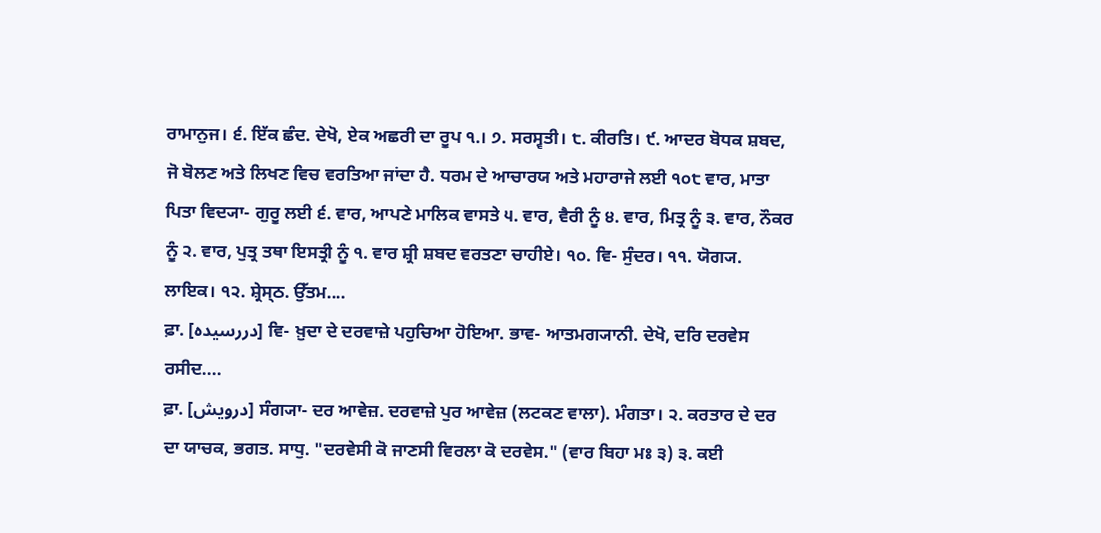ਰਾਮਾਨੁਜ। ੬. ਇੱਕ ਛੰਦ. ਦੇਖੋ, ਏਕ ਅਛਰੀ ਦਾ ਰੂਪ ੧.। ੭. ਸਰਸ੍ਵਤੀ। ੮. ਕੀਰਤਿ। ੯. ਆਦਰ ਬੋਧਕ ਸ਼ਬਦ, ਜੋ ਬੋਲਣ ਅਤੇ ਲਿਖਣ ਵਿਚ ਵਰਤਿਆ ਜਾਂਦਾ ਹੈ. ਧਰਮ ਦੇ ਆਚਾਰਯ ਅਤੇ ਮਹਾਰਾਜੇ ਲਈ ੧੦੮ ਵਾਰ, ਮਾਤਾ ਪਿਤਾ ਵਿਦ੍ਯਾ- ਗੁਰੂ ਲਈ ੬. ਵਾਰ, ਆਪਣੇ ਮਾਲਿਕ ਵਾਸਤੇ ੫. ਵਾਰ, ਵੈਰੀ ਨੂੰ ੪. ਵਾਰ, ਮਿਤ੍ਰ ਨੂੰ ੩. ਵਾਰ, ਨੌਕਰ ਨੂੰ ੨. ਵਾਰ, ਪੁਤ੍ਰ ਤਥਾ ਇਸਤ੍ਰੀ ਨੂੰ ੧. ਵਾਰ ਸ਼੍ਰੀ ਸ਼ਬਦ ਵਰਤਣਾ ਚਾਹੀਏ। ੧੦. ਵਿ- ਸੁੰਦਰ। ੧੧. ਯੋਗ੍ਯ. ਲਾਇਕ। ੧੨. ਸ਼੍ਰੇਸ੍ਠ. ਉੱਤਮ....
ਫ਼ਾ. [دررسیدہ] ਵਿ- ਖ਼ੁਦਾ ਦੇ ਦਰਵਾਜ਼ੇ ਪਹੁਚਿਆ ਹੋਇਆ. ਭਾਵ- ਆਤਮਗ੍ਯਾਨੀ. ਦੇਖੋ, ਦਰਿ ਦਰਵੇਸ ਰਸੀਦ....
ਫ਼ਾ. [درویش] ਸੰਗ੍ਯਾ- ਦਰ ਆਵੇਜ਼. ਦਰਵਾਜ਼ੇ ਪੁਰ ਆਵੇਜ਼ (ਲਟਕਣ ਵਾਲਾ). ਮੰਗਤਾ। ੨. ਕਰਤਾਰ ਦੇ ਦਰ ਦਾ ਯਾਚਕ, ਭਗਤ. ਸਾਧੁ. "ਦਰਵੇਸੀ ਕੋ ਜਾਣਸੀ ਵਿਰਲਾ ਕੋ ਦਰਵੇਸ." (ਵਾਰ ਬਿਹਾ ਮਃ ੩) ੩. ਕਈ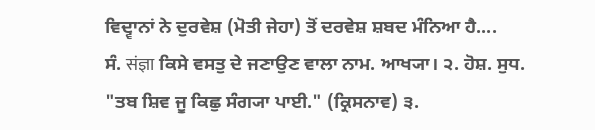ਵਿਦ੍ਵਾਨਾਂ ਨੇ ਦੁਰਵੇਸ਼ (ਮੋਤੀ ਜੇਹਾ) ਤੋਂ ਦਰਵੇਸ਼ ਸ਼ਬਦ ਮੰਨਿਆ ਹੈ....
ਸੰ. संज्ञा ਕਿਸੇ ਵਸਤੁ ਦੇ ਜਣਾਉਣ ਵਾਲਾ ਨਾਮ. ਆਖ੍ਯਾ। ੨. ਹੋਸ਼. ਸੁਧ. "ਤਬ ਸ਼ਿਵ ਜੂ ਕਿਛੁ ਸੰਗ੍ਯਾ ਪਾਈ." (ਕ੍ਰਿਸਨਾਵ) ੩.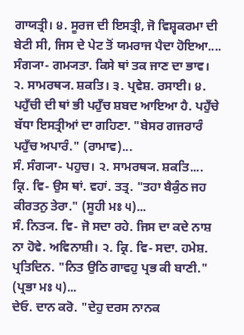ਗਾਯਤ੍ਰੀ। ੪. ਸੂਰਜ ਦੀ ਇਸਤ੍ਰੀ, ਜੋ ਵਿਸ਼੍ਵਕਰਮਾ ਦੀ ਬੇਟੀ ਸੀ, ਜਿਸ ਦੇ ਪੇਟ ਤੋਂ ਯਮਰਾਜ ਪੈਦਾ ਹੋਇਆ....
ਸੰਗ੍ਯਾ- ਗਮ੍ਯਤਾ. ਕਿਸੇ ਥਾਂ ਤਕ ਜਾਣ ਦਾ ਭਾਵ। ੨. ਸਾਮਰਥ੍ਯ. ਸ਼ਕਤਿ। ੩. ਪ੍ਰਵੇਸ਼. ਰਸਾਈ। ੪. ਪਹੁਁਚੀ ਦੀ ਥਾਂ ਭੀ ਪਹੁਁਚ ਸ਼ਬਦ ਆਇਆ ਹੈ. ਪਹੁਁਚੇ ਬੱਧਾ ਇਸਤ੍ਰੀਆਂ ਦਾ ਗਹਿਣਾ. "ਬੇਸਰ ਗਜਰਾਰੰ ਪਹੁਁਚ ਅਪਾਰੰ." (ਰਾਮਾਵ)...
ਸੰ. ਸੰਗ੍ਯਾ- ਪਹੁਚ। ੨. ਸਾਮਰਥ੍ਯ. ਸ਼ਕਤਿ....
ਕ੍ਰਿ. ਵਿ- ਉਸ ਥਾਂ. ਵਹਾਂ. ਤਤ੍ਰ. "ਤਹਾ ਬੈਕੁੰਠ ਜਹ ਕੀਰਤਨੁ ਤੇਰਾ." (ਸੂਹੀ ਮਃ ੫)...
ਸੰ. ਨਿਤ੍ਯ. ਵਿ- ਜੋ ਸਦਾ ਰਹੇ. ਜਿਸ ਦਾ ਕਦੇ ਨਾਸ਼ ਨਾ ਹੋਵੇ. ਅਵਿਨਾਸ਼ੀ। ੨. ਕ੍ਰਿ. ਵਿ- ਸਦਾ. ਹਮੇਸ਼. ਪ੍ਰਤਿਦਿਨ. "ਨਿਤ ਉਠਿ ਗਾਵਹੁ ਪ੍ਰਭ ਕੀ ਬਾਣੀ." (ਪ੍ਰਭਾ ਮਃ ੫)...
ਦੇਓ. ਦਾਨ ਕਰੋ. "ਦੇਹੁ ਦਰਸ ਨਾਨਕ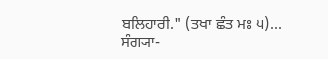ਬਲਿਹਾਰੀ." (ਤਖਾ ਛੰਤ ਮਃ ੫)...
ਸੰਗ੍ਯਾ-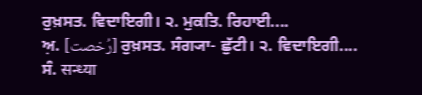ਰੁਖ਼ਸਤ. ਵਿਦਾਇਗੀ। ੨. ਮੁਕਤਿ. ਰਿਹਾਈ....
ਅ਼. [رُخصت] ਰੁਖ਼ਸਤ. ਸੰਗ੍ਯਾ- ਛੁੱਟੀ। ੨. ਵਿਦਾਇਗੀ....
ਸੰ. सन्ध्या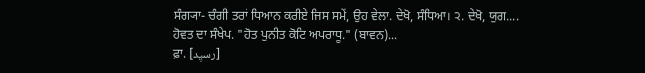ਸੰਗ੍ਯਾ- ਚੰਗੀ ਤਰਾਂ ਧਿਆਨ ਕਰੀਏ ਜਿਸ ਸਮੇਂ, ਉਹ ਵੇਲਾ. ਦੇਖੋ, ਸੰਧਿਆ। ੨. ਦੇਖੋ, ਯੁਗ....
ਹੋਵਤ ਦਾ ਸੰਖੇਪ. "ਹੋਤ ਪੁਨੀਤ ਕੋਟਿ ਅਪਰਾਧੂ." (ਬਾਵਨ)...
ਫ਼ਾ. [رسیِد]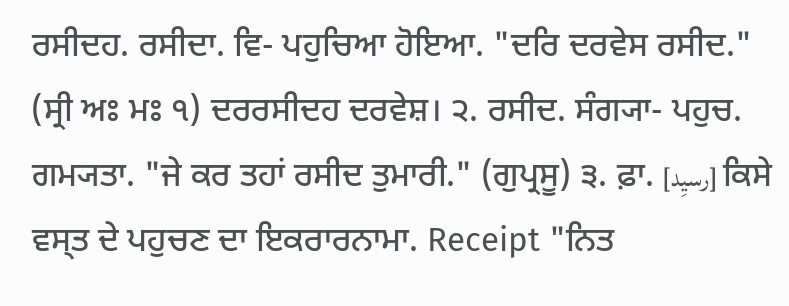ਰਸੀਦਹ. ਰਸੀਦਾ. ਵਿ- ਪਹੁਚਿਆ ਹੋਇਆ. "ਦਰਿ ਦਰਵੇਸ ਰਸੀਦ." (ਸ੍ਰੀ ਅਃ ਮਃ ੧) ਦਰਰਸੀਦਹ ਦਰਵੇਸ਼। ੨. ਰਸੀਦ. ਸੰਗ੍ਯਾ- ਪਹੁਚ. ਗਮ੍ਯਤਾ. "ਜੇ ਕਰ ਤਹਾਂ ਰਸੀਦ ਤੁਮਾਰੀ." (ਗੁਪ੍ਰਸੂ) ੩. ਫ਼ਾ. [رسیِد] ਕਿਸੇ ਵਸ੍ਤ ਦੇ ਪਹੁਚਣ ਦਾ ਇਕਰਾਰਨਾਮਾ. Receipt "ਨਿਤ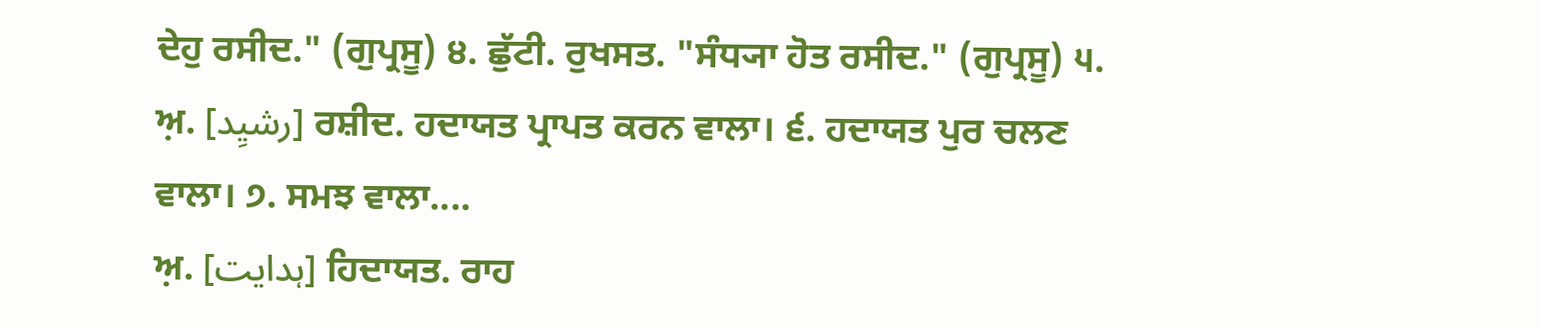ਦੇਹੁ ਰਸੀਦ." (ਗੁਪ੍ਰਸੂ) ੪. ਛੁੱਟੀ. ਰੁਖਸਤ. "ਸੰਧ੍ਯਾ ਹੋਤ ਰਸੀਦ." (ਗੁਪ੍ਰਸੂ) ੫. ਅ਼. [رشیِد] ਰਸ਼ੀਦ. ਹਦਾਯਤ ਪ੍ਰਾਪਤ ਕਰਨ ਵਾਲਾ। ੬. ਹਦਾਯਤ ਪੁਰ ਚਲਣ ਵਾਲਾ। ੭. ਸਮਝ ਵਾਲਾ....
ਅ਼. [ہدایت] ਹਿਦਾਯਤ. ਰਾਹ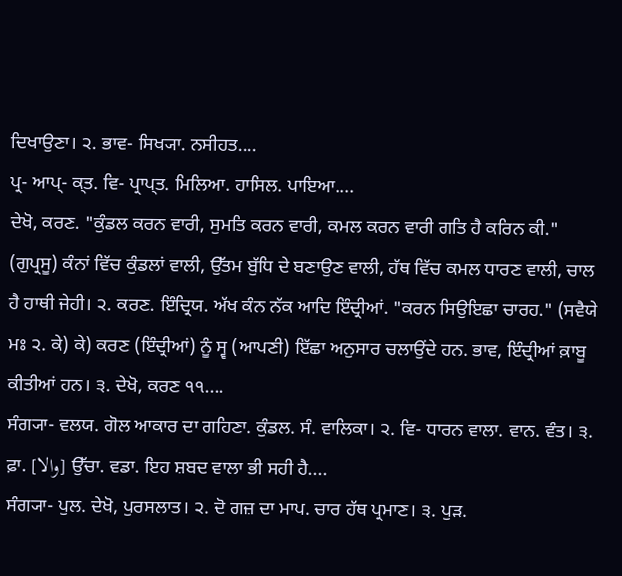ਦਿਖਾਉਣਾ। ੨. ਭਾਵ- ਸਿਖ੍ਯਾ. ਨਸੀਹਤ....
ਪ੍ਰ- ਆਪ੍- ਕ੍ਤ. ਵਿ- ਪ੍ਰਾਪ੍ਤ. ਮਿਲਿਆ. ਹਾਸਿਲ. ਪਾਇਆ....
ਦੇਖੋ, ਕਰਣ. "ਕੁੰਡਲ ਕਰਨ ਵਾਰੀ, ਸੁਮਤਿ ਕਰਨ ਵਾਰੀ, ਕਮਲ ਕਰਨ ਵਾਰੀ ਗਤਿ ਹੈ ਕਰਿਨ ਕੀ." (ਗੁਪ੍ਰਸੂ) ਕੰਨਾਂ ਵਿੱਚ ਕੁੰਡਲਾਂ ਵਾਲੀ, ਉੱਤਮ ਬੁੱਧਿ ਦੇ ਬਣਾਉਣ ਵਾਲੀ, ਹੱਥ ਵਿੱਚ ਕਮਲ ਧਾਰਣ ਵਾਲੀ, ਚਾਲ ਹੈ ਹਾਥੀ ਜੇਹੀ। ੨. ਕਰਣ. ਇੰਦ੍ਰਿਯ. ਅੱਖ ਕੰਨ ਨੱਕ ਆਦਿ ਇੰਦ੍ਰੀਆਂ. "ਕਰਨ ਸਿਉਇਛਾ ਚਾਰਹ." (ਸਵੈਯੇ ਮਃ ੨. ਕੇ) ਕੇ) ਕਰਣ (ਇੰਦ੍ਰੀਆਂ) ਨੂੰ ਸ੍ਵ (ਆਪਣੀ) ਇੱਛਾ ਅਨੁਸਾਰ ਚਲਾਉਂਦੇ ਹਨ. ਭਾਵ, ਇੰਦ੍ਰੀਆਂ ਕ਼ਾਬੂ ਕੀਤੀਆਂ ਹਨ। ੩. ਦੇਖੋ, ਕਰਣ ੧੧....
ਸੰਗ੍ਯਾ- ਵਲਯ. ਗੋਲ ਆਕਾਰ ਦਾ ਗਹਿਣਾ. ਕੁੰਡਲ. ਸੰ. ਵਾਲਿਕਾ। ੨. ਵਿ- ਧਾਰਨ ਵਾਲਾ. ਵਾਨ. ਵੰਤ। ੩. ਫ਼ਾ. [والا] ਉੱਚਾ. ਵਡਾ. ਇਹ ਸ਼ਬਦ ਵਾਲਾ ਭੀ ਸਹੀ ਹੈ....
ਸੰਗ੍ਯਾ- ਪੁਲ. ਦੇਖੋ, ਪੁਰਸਲਾਤ। ੨. ਦੋ ਗਜ਼ ਦਾ ਮਾਪ. ਚਾਰ ਹੱਥ ਪ੍ਰਮਾਣ। ੩. ਪੁੜ.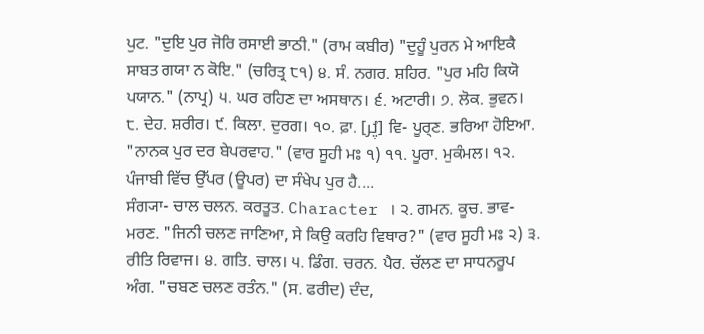ਪੁਟ. "ਦੁਇ ਪੁਰ ਜੋਰਿ ਰਸਾਈ ਭਾਠੀ." (ਰਾਮ ਕਬੀਰ) "ਦੁਹੂੰ ਪੁਰਨ ਮੇ ਆਇਕੈ ਸਾਬਤ ਗਯਾ ਨ ਕੋਇ." (ਚਰਿਤ੍ਰ ੮੧) ੪. ਸੰ. ਨਗਰ. ਸ਼ਹਿਰ. "ਪੁਰ ਮਹਿ ਕਿਯੋ ਪਯਾਨ." (ਨਾਪ੍ਰ) ੫. ਘਰ ਰਹਿਣ ਦਾ ਅਸਥਾਨ। ੬. ਅਟਾਰੀ। ੭. ਲੋਕ. ਭੁਵਨ। ੮. ਦੇਹ. ਸ਼ਰੀਰ। ੯. ਕਿਲਾ. ਦੁਰਗ। ੧੦. ਫ਼ਾ. [پُر] ਵਿ- ਪੂਰ੍ਣ. ਭਰਿਆ ਹੋਇਆ. "ਨਾਨਕ ਪੁਰ ਦਰ ਬੇਪਰਵਾਹ." (ਵਾਰ ਸੂਹੀ ਮਃ ੧) ੧੧. ਪੂਰਾ. ਮੁਕੰਮਲ। ੧੨. ਪੰਜਾਬੀ ਵਿੱਚ ਉੱਪਰ (ਊਪਰ) ਦਾ ਸੰਖੇਪ ਪੁਰ ਹੈ....
ਸੰਗ੍ਯਾ- ਚਾਲ ਚਲਨ. ਕਰਤੂਤ. Character । ੨. ਗਮਨ. ਕੂਚ. ਭਾਵ- ਮਰਣ. "ਜਿਨੀ ਚਲਣ ਜਾਣਿਆ, ਸੇ ਕਿਉ ਕਰਹਿ ਵਿਥਾਰ?" (ਵਾਰ ਸੂਹੀ ਮਃ ੨) ੩. ਰੀਤਿ ਰਿਵਾਜ। ੪. ਗਤਿ. ਚਾਲ। ੫. ਡਿੰਗ. ਚਰਨ. ਪੈਰ. ਚੱਲਣ ਦਾ ਸਾਧਨਰੂਪ ਅੰਗ. "ਚਬਣ ਚਲਣ ਰਤੰਨ." (ਸ. ਫਰੀਦ) ਦੰਦ,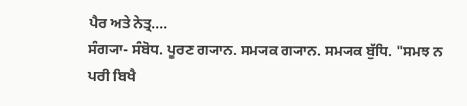ਪੈਰ ਅਤੇ ਨੇਤ੍ਰ....
ਸੰਗ੍ਯਾ- ਸੰਬੋਧ. ਪੂਰਣ ਗ੍ਯਾਨ. ਸਮ੍ਯਕ ਗ੍ਯਾਨ. ਸਮ੍ਯਕ ਬੁੱਧਿ. "ਸਮਝ ਨ ਪਰੀ ਬਿਖੈ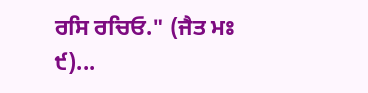ਰਸਿ ਰਚਿਓ." (ਜੈਤ ਮਃ ੯)...